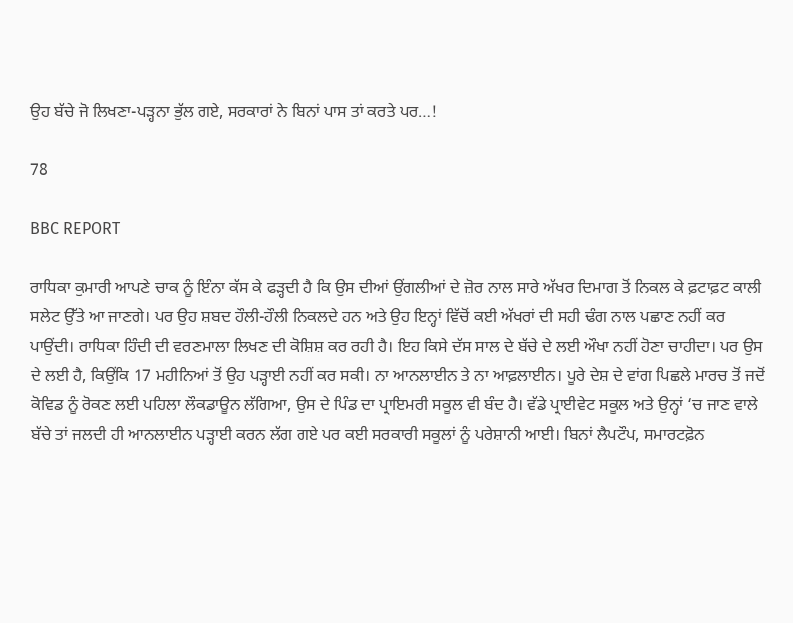ਉਹ ਬੱਚੇ ਜੋ ਲਿਖਣਾ-ਪੜ੍ਹਨਾ ਭੁੱਲ ਗਏ, ਸਰਕਾਰਾਂ ਨੇ ਬਿਨਾਂ ਪਾਸ ਤਾਂ ਕਰਤੇ ਪਰ…!

78

BBC REPORT

ਰਾਧਿਕਾ ਕੁਮਾਰੀ ਆਪਣੇ ਚਾਕ ਨੂੰ ਇੰਨਾ ਕੱਸ ਕੇ ਫੜ੍ਹਦੀ ਹੈ ਕਿ ਉਸ ਦੀਆਂ ਉਂਗਲੀਆਂ ਦੇ ਜ਼ੋਰ ਨਾਲ ਸਾਰੇ ਅੱਖਰ ਦਿਮਾਗ ਤੋਂ ਨਿਕਲ ਕੇ ਫ਼ਟਾਫ਼ਟ ਕਾਲੀ ਸਲੇਟ ਉੱਤੇ ਆ ਜਾਣਗੇ। ਪਰ ਉਹ ਸ਼ਬਦ ਹੌਲੀ-ਹੌਲੀ ਨਿਕਲਦੇ ਹਨ ਅਤੇ ਉਹ ਇਨ੍ਹਾਂ ਵਿੱਚੋਂ ਕਈ ਅੱਖਰਾਂ ਦੀ ਸਹੀ ਢੰਗ ਨਾਲ ਪਛਾਣ ਨਹੀਂ ਕਰ ਪਾਉਂਦੀ। ਰਾਧਿਕਾ ਹਿੰਦੀ ਦੀ ਵਰਣਮਾਲਾ ਲਿਖਣ ਦੀ ਕੋਸ਼ਿਸ਼ ਕਰ ਰਹੀ ਹੈ। ਇਹ ਕਿਸੇ ਦੱਸ ਸਾਲ ਦੇ ਬੱਚੇ ਦੇ ਲਈ ਔਖਾ ਨਹੀਂ ਹੋਣਾ ਚਾਹੀਦਾ। ਪਰ ਉਸ ਦੇ ਲਈ ਹੈ, ਕਿਉਂਕਿ 17 ਮਹੀਨਿਆਂ ਤੋਂ ਉਹ ਪੜ੍ਹਾਈ ਨਹੀਂ ਕਰ ਸਕੀ। ਨਾ ਆਨਲਾਈਨ ਤੇ ਨਾ ਆਫ਼ਲਾਈਨ। ਪੂਰੇ ਦੇਸ਼ ਦੇ ਵਾਂਗ ਪਿਛਲੇ ਮਾਰਚ ਤੋਂ ਜਦੋਂ ਕੋਵਿਡ ਨੂੰ ਰੋਕਣ ਲਈ ਪਹਿਲਾ ਲੌਕਡਾਊਨ ਲੱਗਿਆ, ਉਸ ਦੇ ਪਿੰਡ ਦਾ ਪ੍ਰਾਇਮਰੀ ਸਕੂਲ ਵੀ ਬੰਦ ਹੈ। ਵੱਡੇ ਪ੍ਰਾਈਵੇਟ ਸਕੂਲ ਅਤੇ ਉਨ੍ਹਾਂ ‘ਚ ਜਾਣ ਵਾਲੇ ਬੱਚੇ ਤਾਂ ਜਲਦੀ ਹੀ ਆਨਲਾਈਨ ਪੜ੍ਹਾਈ ਕਰਨ ਲੱਗ ਗਏ ਪਰ ਕਈ ਸਰਕਾਰੀ ਸਕੂਲਾਂ ਨੂੰ ਪਰੇਸ਼ਾਨੀ ਆਈ। ਬਿਨਾਂ ਲੈਪਟੌਪ, ਸਮਾਰਟਫ਼ੋਨ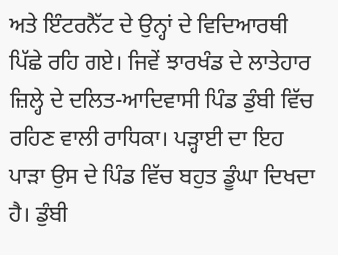ਅਤੇ ਇੰਟਰਨੈੱਟ ਦੇ ਉਨ੍ਹਾਂ ਦੇ ਵਿਦਿਆਰਥੀ ਪਿੱਛੇ ਰਹਿ ਗਏ। ਜਿਵੇਂ ਝਾਰਖੰਡ ਦੇ ਲਾਤੇਹਾਰ ਜ਼ਿਲ੍ਹੇ ਦੇ ਦਲਿਤ-ਆਦਿਵਾਸੀ ਪਿੰਡ ਡੁੰਬੀ ਵਿੱਚ ਰਹਿਣ ਵਾਲੀ ਰਾਧਿਕਾ। ਪੜ੍ਹਾਈ ਦਾ ਇਹ ਪਾੜਾ ਉਸ ਦੇ ਪਿੰਡ ਵਿੱਚ ਬਹੁਤ ਡੂੰਘਾ ਦਿਖਦਾ ਹੈ। ਡੁੰਬੀ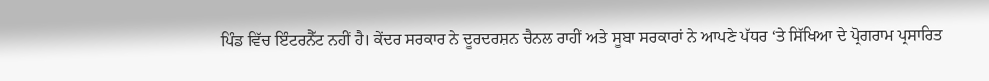ਪਿੰਡ ਵਿੱਚ ਇੰਟਰਨੈੱਟ ਨਹੀਂ ਹੈ। ਕੇਂਦਰ ਸਰਕਾਰ ਨੇ ਦੂਰਦਰਸ਼ਨ ਚੈਨਲ ਰਾਹੀਂ ਅਤੇ ਸੂਬਾ ਸਰਕਾਰਾਂ ਨੇ ਆਪਣੇ ਪੱਧਰ ‘ਤੇ ਸਿੱਖਿਆ ਦੇ ਪ੍ਰੋਗਰਾਮ ਪ੍ਰਸਾਰਿਤ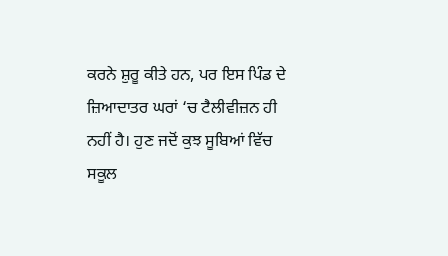ਕਰਨੇ ਸ਼ੁਰੂ ਕੀਤੇ ਹਨ, ਪਰ ਇਸ ਪਿੰਡ ਦੇ ਜ਼ਿਆਦਾਤਰ ਘਰਾਂ ‘ਚ ਟੈਲੀਵੀਜ਼ਨ ਹੀ ਨਹੀਂ ਹੈ। ਹੁਣ ਜਦੋਂ ਕੁਝ ਸੂਬਿਆਂ ਵਿੱਚ ਸਕੂਲ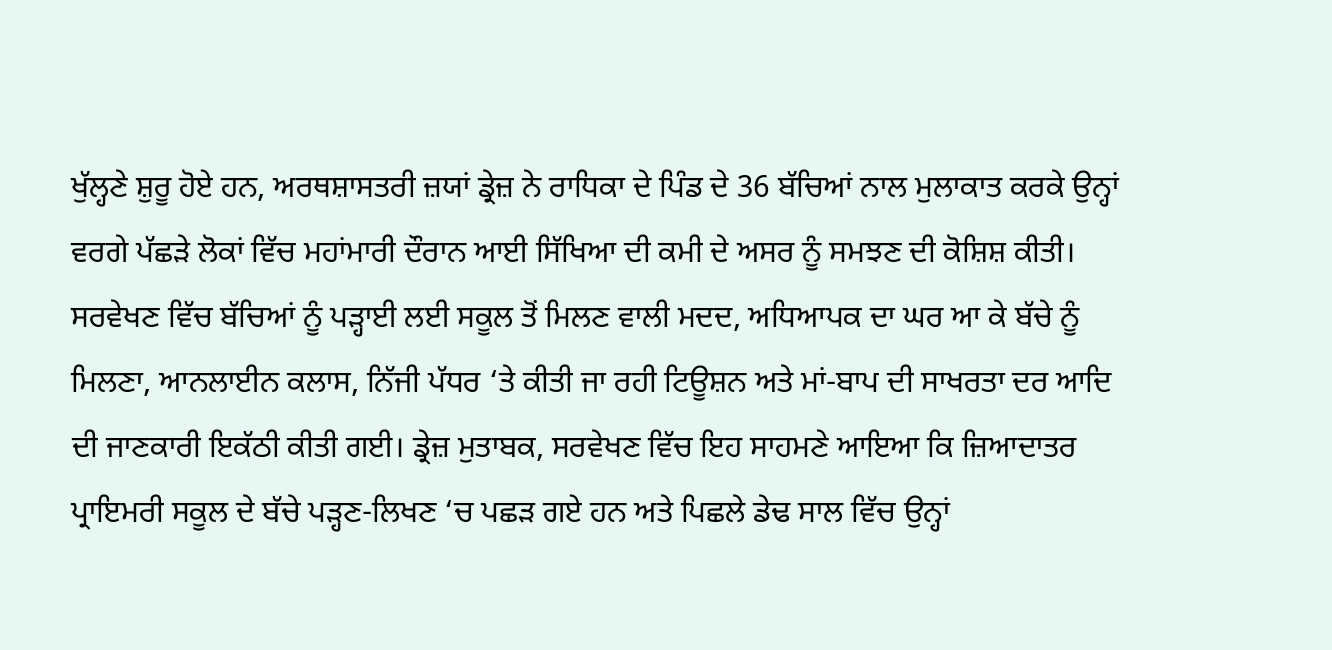ਖੁੱਲ੍ਹਣੇ ਸ਼ੁਰੂ ਹੋਏ ਹਨ, ਅਰਥਸ਼ਾਸਤਰੀ ਜ਼ਯਾਂ ਡ੍ਰੇਜ਼ ਨੇ ਰਾਧਿਕਾ ਦੇ ਪਿੰਡ ਦੇ 36 ਬੱਚਿਆਂ ਨਾਲ ਮੁਲਾਕਾਤ ਕਰਕੇ ਉਨ੍ਹਾਂ ਵਰਗੇ ਪੱਛੜੇ ਲੋਕਾਂ ਵਿੱਚ ਮਹਾਂਮਾਰੀ ਦੌਰਾਨ ਆਈ ਸਿੱਖਿਆ ਦੀ ਕਮੀ ਦੇ ਅਸਰ ਨੂੰ ਸਮਝਣ ਦੀ ਕੋਸ਼ਿਸ਼ ਕੀਤੀ।
ਸਰਵੇਖਣ ਵਿੱਚ ਬੱਚਿਆਂ ਨੂੰ ਪੜ੍ਹਾਈ ਲਈ ਸਕੂਲ ਤੋਂ ਮਿਲਣ ਵਾਲੀ ਮਦਦ, ਅਧਿਆਪਕ ਦਾ ਘਰ ਆ ਕੇ ਬੱਚੇ ਨੂੰ ਮਿਲਣਾ, ਆਨਲਾਈਨ ਕਲਾਸ, ਨਿੱਜੀ ਪੱਧਰ ‘ਤੇ ਕੀਤੀ ਜਾ ਰਹੀ ਟਿਊਸ਼ਨ ਅਤੇ ਮਾਂ-ਬਾਪ ਦੀ ਸਾਖਰਤਾ ਦਰ ਆਦਿ ਦੀ ਜਾਣਕਾਰੀ ਇਕੱਠੀ ਕੀਤੀ ਗਈ। ਡ੍ਰੇਜ਼ ਮੁਤਾਬਕ, ਸਰਵੇਖਣ ਵਿੱਚ ਇਹ ਸਾਹਮਣੇ ਆਇਆ ਕਿ ਜ਼ਿਆਦਾਤਰ ਪ੍ਰਾਇਮਰੀ ਸਕੂਲ ਦੇ ਬੱਚੇ ਪੜ੍ਹਣ-ਲਿਖਣ ‘ਚ ਪਛੜ ਗਏ ਹਨ ਅਤੇ ਪਿਛਲੇ ਡੇਢ ਸਾਲ ਵਿੱਚ ਉਨ੍ਹਾਂ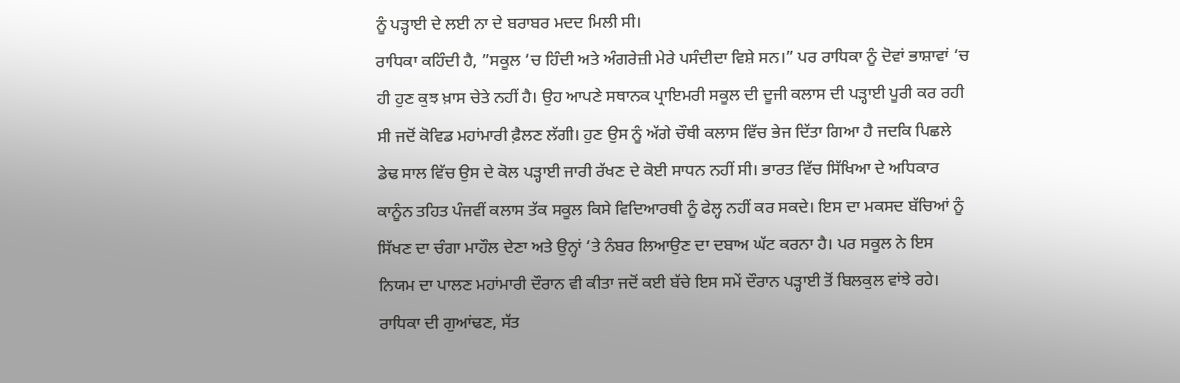ਨੂੰ ਪੜ੍ਹਾਈ ਦੇ ਲਈ ਨਾ ਦੇ ਬਰਾਬਰ ਮਦਦ ਮਿਲੀ ਸੀ।
ਰਾਧਿਕਾ ਕਹਿੰਦੀ ਹੈ, ”ਸਕੂਲ ‘ਚ ਹਿੰਦੀ ਅਤੇ ਅੰਗਰੇਜ਼ੀ ਮੇਰੇ ਪਸੰਦੀਦਾ ਵਿਸ਼ੇ ਸਨ।” ਪਰ ਰਾਧਿਕਾ ਨੂੰ ਦੋਵਾਂ ਭਾਸ਼ਾਵਾਂ ‘ਚ ਹੀ ਹੁਣ ਕੁਝ ਖ਼ਾਸ ਚੇਤੇ ਨਹੀਂ ਹੈ। ਉਹ ਆਪਣੇ ਸਥਾਨਕ ਪ੍ਰਾਇਮਰੀ ਸਕੂਲ ਦੀ ਦੂਜੀ ਕਲਾਸ ਦੀ ਪੜ੍ਹਾਈ ਪੂਰੀ ਕਰ ਰਹੀ ਸੀ ਜਦੋਂ ਕੋਵਿਡ ਮਹਾਂਮਾਰੀ ਫ਼ੈਲਣ ਲੱਗੀ। ਹੁਣ ਉਸ ਨੂੰ ਅੱਗੇ ਚੌਥੀ ਕਲਾਸ ਵਿੱਚ ਭੇਜ ਦਿੱਤਾ ਗਿਆ ਹੈ ਜਦਕਿ ਪਿਛਲੇ ਡੇਢ ਸਾਲ ਵਿੱਚ ਉਸ ਦੇ ਕੋਲ ਪੜ੍ਹਾਈ ਜਾਰੀ ਰੱਖਣ ਦੇ ਕੋਈ ਸਾਧਨ ਨਹੀਂ ਸੀ। ਭਾਰਤ ਵਿੱਚ ਸਿੱਖਿਆ ਦੇ ਅਧਿਕਾਰ ਕਾਨੂੰਨ ਤਹਿਤ ਪੰਜਵੀਂ ਕਲਾਸ ਤੱਕ ਸਕੂਲ ਕਿਸੇ ਵਿਦਿਆਰਥੀ ਨੂੰ ਫੇਲ੍ਹ ਨਹੀਂ ਕਰ ਸਕਦੇ। ਇਸ ਦਾ ਮਕਸਦ ਬੱਚਿਆਂ ਨੂੰ ਸਿੱਖਣ ਦਾ ਚੰਗਾ ਮਾਹੌਲ ਦੇਣਾ ਅਤੇ ਉਨ੍ਹਾਂ ‘ਤੇ ਨੰਬਰ ਲਿਆਉਣ ਦਾ ਦਬਾਅ ਘੱਟ ਕਰਨਾ ਹੈ। ਪਰ ਸਕੂਲ ਨੇ ਇਸ ਨਿਯਮ ਦਾ ਪਾਲਣ ਮਹਾਂਮਾਰੀ ਦੌਰਾਨ ਵੀ ਕੀਤਾ ਜਦੋਂ ਕਈ ਬੱਚੇ ਇਸ ਸਮੇਂ ਦੌਰਾਨ ਪੜ੍ਹਾਈ ਤੋਂ ਬਿਲਕੁਲ ਵਾਂਝੇ ਰਹੇ।
ਰਾਧਿਕਾ ਦੀ ਗੁਆਂਢਣ, ਸੱਤ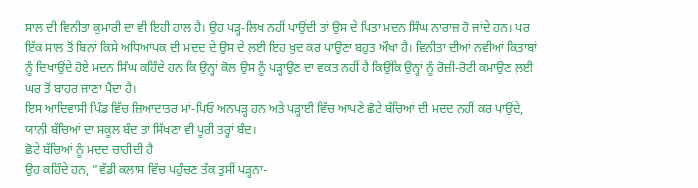ਸਾਲ ਦੀ ਵਿਨੀਤਾ ਕੁਮਾਰੀ ਦਾ ਵੀ ਇਹੀ ਹਾਲ ਹੈ। ਉਹ ਪੜ੍ਹ-ਲਿਖ ਨਹੀਂ ਪਾਉਂਦੀ ਤਾਂ ਉਸ ਦੇ ਪਿਤਾ ਮਦਨ ਸਿੰਘ ਨਾਰਾਜ਼ ਹੋ ਜਾਂਦੇ ਹਨ। ਪਰ ਇੱਕ ਸਾਲ ਤੋਂ ਬਿਨਾਂ ਕਿਸੇ ਅਧਿਆਪਕ ਦੀ ਮਦਦ ਦੇ ਉਸ ਦੇ ਲ਼ਈ ਇਹ ਖ਼ੁਦ ਕਰ ਪਾਉਣਾ ਬਹੁਤ ਔਖਾ ਹੈ। ਵਿਨੀਤਾ ਦੀਆਂ ਨਵੀਆਂ ਕਿਤਾਬਾਂ ਨੂੰ ਦਿਖਾਉਂਦੇ ਹੋਏ ਮਦਨ ਸਿੰਘ ਕਹਿੰਦੇ ਹਨ ਕਿ ਉਨ੍ਹਾਂ ਕੋਲ ਉਸ ਨੂੰ ਪੜ੍ਹਾਉਣ ਦਾ ਵਕਤ ਨਹੀਂ ਹੈ ਕਿਉਂਕਿ ਉਨ੍ਹਾਂ ਨੂੰ ਰੋਜ਼ੀ-ਰੋਟੀ ਕਮਾਉਣ ਲ਼ਈ ਘਰ ਤੋਂ ਬਾਹਰ ਜਾਣਾ ਪੈਂਦਾ ਹੈ।
ਇਸ ਆਦਿਵਾਸੀ ਪਿੰਡ ਵਿੱਚ ਜ਼ਿਆਦਾਤਰ ਮਾਂ-ਪਿਓ ਅਨਪੜ੍ਹ ਹਨ ਅਤੇ ਪੜ੍ਹਾਈ ਵਿੱਚ ਆਪਣੇ ਛੋਟੇ ਬੱਚਿਆਂ ਦੀ ਮਦਦ ਨਹੀਂ ਕਰ ਪਾਉਂਦੇ, ਯਾਨੀ ਬੱਚਿਆਂ ਦਾ ਸਕੂਲ ਬੰਦ ਤਾਂ ਸਿੱਖਣਾ ਵੀ ਪੂਰੀ ਤਰ੍ਹਾਂ ਬੰਦ।
ਛੋਟੇ ਬੱਚਿਆਂ ਨੂੰ ਮਦਦ ਚਾਹੀਦੀ ਹੈ
ਉਹ ਕਹਿੰਦੇ ਹਨ, ”ਵੱਡੀ ਕਲਾਸ ਵਿੱਚ ਪਹੁੰਚਣ ਤੱਕ ਤੁਸੀਂ ਪੜ੍ਹਨਾ-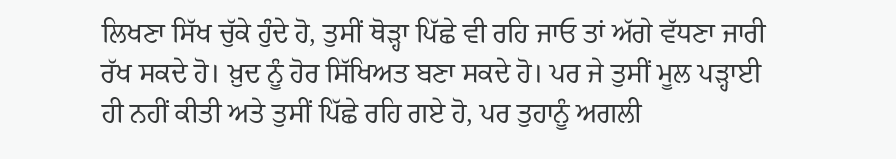ਲਿਖਣਾ ਸਿੱਖ ਚੁੱਕੇ ਹੁੰਦੇ ਹੋ, ਤੁਸੀਂ ਥੋੜ੍ਹਾ ਪਿੱਛੇ ਵੀ ਰਹਿ ਜਾਓ ਤਾਂ ਅੱਗੇ ਵੱਧਣਾ ਜਾਰੀ ਰੱਖ ਸਕਦੇ ਹੋ। ਖ਼ੁਦ ਨੂੰ ਹੋਰ ਸਿੱਖਿਅਤ ਬਣਾ ਸਕਦੇ ਹੋ। ਪਰ ਜੇ ਤੁਸੀਂ ਮੂਲ ਪੜ੍ਹਾਈ ਹੀ ਨਹੀਂ ਕੀਤੀ ਅਤੇ ਤੁਸੀਂ ਪਿੱਛੇ ਰਹਿ ਗਏ ਹੋ, ਪਰ ਤੁਹਾਨੂੰ ਅਗਲੀ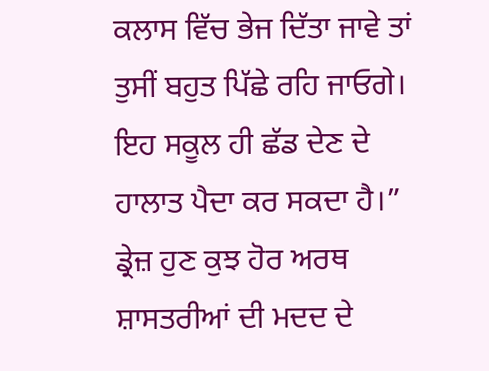ਕਲਾਸ ਵਿੱਚ ਭੇਜ ਦਿੱਤਾ ਜਾਵੇ ਤਾਂ ਤੁਸੀਂ ਬਹੁਤ ਪਿੱਛੇ ਰਹਿ ਜਾਓਗੇ। ਇਹ ਸਕੂਲ ਹੀ ਛੱਡ ਦੇਣ ਦੇ ਹਾਲਾਤ ਪੈਦਾ ਕਰ ਸਕਦਾ ਹੈ।”
ਡ੍ਰੇਜ਼ ਹੁਣ ਕੁਝ ਹੋਰ ਅਰਥ ਸ਼ਾਸਤਰੀਆਂ ਦੀ ਮਦਦ ਦੇ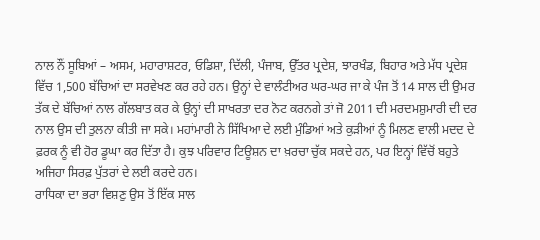ਨਾਲ ਨੌਂ ਸੂਬਿਆਂ – ਅਸਮ, ਮਹਾਰਾਸ਼ਟਰ, ਓਡਿਸ਼ਾ, ਦਿੱਲੀ, ਪੰਜਾਬ, ਉੱਤਰ ਪ੍ਰਦੇਸ਼, ਝਾਰਖੰਡ, ਬਿਹਾਰ ਅਤੇ ਮੱਧ ਪ੍ਰਦੇਸ਼ ਵਿੱਚ 1,500 ਬੱਚਿਆਂ ਦਾ ਸਰਵੇਖਣ ਕਰ ਰਹੇ ਹਨ। ਉਨ੍ਹਾਂ ਦੇ ਵਾਲੰਟੀਅਰ ਘਰ-ਘਰ ਜਾ ਕੇ ਪੰਜ ਤੋਂ 14 ਸਾਲ ਦੀ ਉਮਰ ਤੱਕ ਦੇ ਬੱਚਿਆਂ ਨਾਲ ਗੱਲਬਾਤ ਕਰ ਕੇ ਉਨ੍ਹਾਂ ਦੀ ਸਾਖਰਤਾ ਦਰ ਨੋਟ ਕਰਨਗੇ ਤਾਂ ਜੋ 2011 ਦੀ ਮਰਦਮਸ਼ੁਮਾਰੀ ਦੀ ਦਰ ਨਾਲ ਉਸ ਦੀ ਤੁਲਨਾ ਕੀਤੀ ਜਾ ਸਕੇ। ਮਹਾਂਮਾਰੀ ਨੇ ਸਿੱਖਿਆ ਦੇ ਲਈ ਮੁੰਡਿਆਂ ਅਤੇ ਕੁੜੀਆਂ ਨੂੰ ਮਿਲਣ ਵਾਲੀ ਮਦਦ ਦੇ ਫ਼ਰਕ ਨੂੰ ਵੀ ਹੋਰ ਡੂਘਾ ਕਰ ਦਿੱਤਾ ਹੈ। ਕੁਝ ਪਰਿਵਾਰ ਟਿਊਸ਼ਨ ਦਾ ਖ਼ਰਚਾ ਚੁੱਕ ਸਕਦੇ ਹਨ, ਪਰ ਇਨ੍ਹਾਂ ਵਿੱਚੋਂ ਬਹੁਤੇ ਅਜਿਹਾ ਸਿਰਫ਼ ਪੁੱਤਰਾਂ ਦੇ ਲਈ ਕਰਦੇ ਹਨ।
ਰਾਧਿਕਾ ਦਾ ਭਰਾ ਵਿਸ਼ਣੁ ਉਸ ਤੋਂ ਇੱਕ ਸਾਲ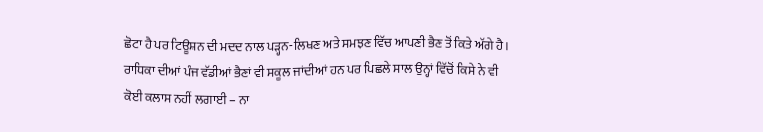ਛੋਟਾ ਹੈ ਪਰ ਟਿਊਸ਼ਨ ਦੀ ਮਦਦ ਨਾਲ ਪੜ੍ਹਨ-ਲਿਖਣ ਅਤੇ ਸਮਝਣ ਵਿੱਚ ਆਪਣੀ ਭੈਣ ਤੋਂ ਕਿਤੇ ਅੱਗੇ ਹੈ। ਰਾਧਿਕਾ ਦੀਆਂ ਪੰਜ ਵੱਡੀਆਂ ਭੈਣਾਂ ਵੀ ਸਕੂਲ ਜਾਂਦੀਆਂ ਹਨ ਪਰ ਪਿਛਲੇ ਸਾਲ ਉਨ੍ਹਾਂ ਵਿੱਚੋਂ ਕਿਸੇ ਨੇ ਵੀ ਕੋਈ ਕਲਾਸ ਨਹੀਂ ਲਗਾਈ – ਨਾ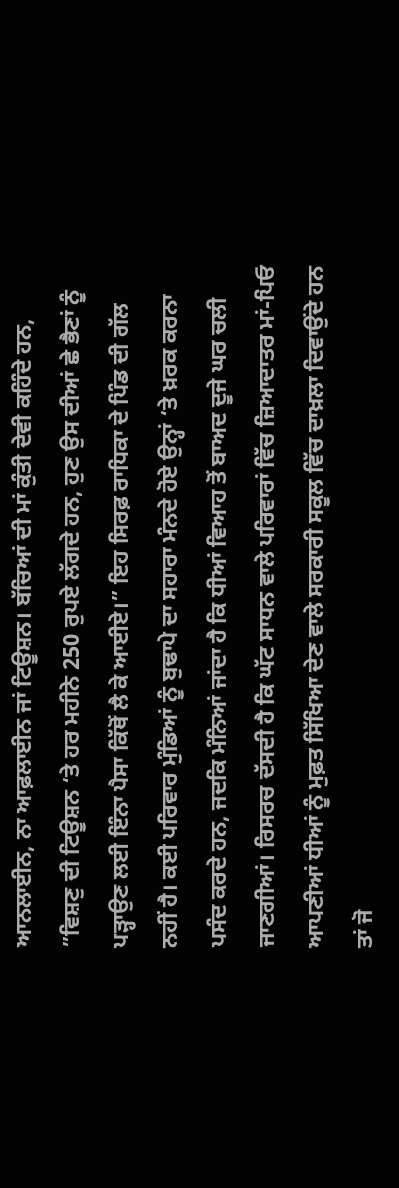ਆਨਲਾਈਨ, ਨਾ ਆਫ਼ਲਾਈਨ ਜਾਂ ਟਿਊਸ਼ਨ। ਬੱਚਿਆਂ ਦੀ ਮਾਂ ਕੁੰਤੀ ਦੇਵੀ ਕਹਿੰਦੇ ਹਨ, ”ਵਿਸ਼ਣੁ ਦੀ ਟਿਊਸ਼ਨ ‘ਤੇ ਹਰ ਮਹੀਨੇ 250 ਰੁਪਏ ਲੱਗਦੇ ਹਨ, ਹੁਣ ਉਸ ਦੀਆਂ ਛੇ ਭੈਣਾਂ ਨੂੰ ਪੜ੍ਹਾਉਣ ਲਈ ਇੰਨਾ ਪੈਸਾ ਕਿੱਥੋਂ ਲੈ ਕੇ ਆਈਏ।” ਇਹ ਸਿਰਫ਼ ਰਾਧਿਕਾ ਦੇ ਪਿੰਡ ਦੀ ਗੱਲ ਨਹੀਂ ਹੈ। ਕਈ ਪਰਿਵਾਰ ਮੁੰਡਿਆਂ ਨੂੰ ਬੁਢਾਪੇ ਦਾ ਸਹਾਰਾ ਮੰਨਦੇ ਹੋਏ ਉਨ੍ਹਾਂ ‘ਤੇ ਖ਼ਰਕ ਕਰਨਾ ਪਸੰਦ ਕਰਦੇ ਹਨ, ਜਦਕਿ ਮੰਨਿਆਂ ਜਾਂਦਾ ਹੈ ਕਿ ਧੀਆਂ ਵਿਆਹ ਤੋਂ ਬਾਅਦ ਦੂਜੇ ਘਰ ਚਲੀ ਜਾਣਗੀਆਂ। ਰਿਸਰਚ ਦੱਸਦੀ ਹੈ ਕਿ ਘੱਟ ਸਾਧਨ ਵਾਲੇ ਪਰਿਵਾਰਾਂ ਵਿੱਚ ਜ਼ਿਆਦਾਤਰ ਮਾਂ-ਪਿਓ ਆਪਣੀਆਂ ਧੀਆਂ ਨੂੰ ਮੁਫ਼ਤ ਸਿੱਖਿਆ ਦੇਣ ਵਾਲੇ ਸਰਕਾਰੀ ਸਕੂਲ ਵਿੱਚ ਦਾਖ਼ਲਾ ਦਿਵਾਉਂਦੇ ਹਨ ਤਾਂ ਜੋ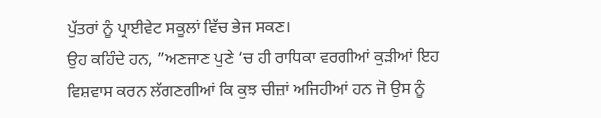ਪੁੱਤਰਾਂ ਨੂੰ ਪ੍ਰਾਈਵੇਟ ਸਕੂਲਾਂ ਵਿੱਚ ਭੇਜ ਸਕਣ।
ਉਹ ਕਹਿੰਦੇ ਹਨ, ”ਅਣਜਾਣ ਪੁਣੇ ‘ਚ ਹੀ ਰਾਧਿਕਾ ਵਰਗੀਆਂ ਕੁੜੀਆਂ ਇਹ ਵਿਸ਼ਵਾਸ ਕਰਨ ਲੱਗਣਗੀਆਂ ਕਿ ਕੁਝ ਚੀਜ਼ਾਂ ਅਜਿਹੀਆਂ ਹਨ ਜੋ ਉਸ ਨੂੰ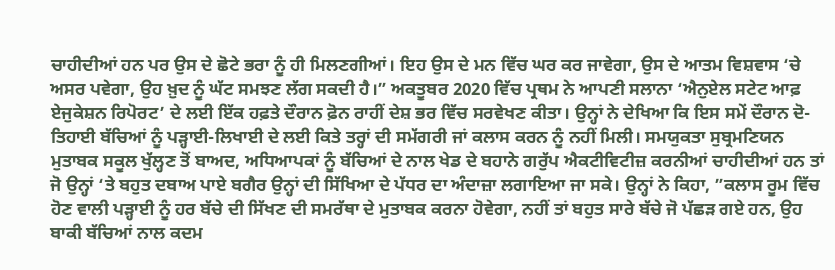ਚਾਹੀਦੀਆਂ ਹਨ ਪਰ ਉਸ ਦੇ ਛੋਟੇ ਭਰਾ ਨੂੰ ਹੀ ਮਿਲਣਗੀਆਂ। ਇਹ ਉਸ ਦੇ ਮਨ ਵਿੱਚ ਘਰ ਕਰ ਜਾਵੇਗਾ, ਉਸ ਦੇ ਆਤਮ ਵਿਸ਼ਵਾਸ ‘ਚੇ ਅਸਰ ਪਵੇਗਾ, ਉਹ ਖ਼ੁਦ ਨੂੰ ਘੱਟ ਸਮਝਣ ਲੱਗ ਸਕਦੀ ਹੈ।” ਅਕਤੂਬਰ 2020 ਵਿੱਚ ਪ੍ਰਥਮ ਨੇ ਆਪਣੀ ਸਲਾਨਾ ‘ਐਨੁਏਲ ਸਟੇਟ ਆਫ਼ ਏਜੁਕੇਸ਼ਨ ਰਿਪੋਰਟ’ ਦੇ ਲਈ ਇੱਕ ਹਫ਼ਤੇ ਦੌਰਾਨ ਫ਼ੋਨ ਰਾਹੀਂ ਦੇਸ਼ ਭਰ ਵਿੱਚ ਸਰਵੇਖਣ ਕੀਤਾ। ਉਨ੍ਹਾਂ ਨੇ ਦੇਖਿਆ ਕਿ ਇਸ ਸਮੇਂ ਦੌਰਾਨ ਦੋ-ਤਿਹਾਈ ਬੱਚਿਆਂ ਨੂੰ ਪੜ੍ਹਾਈ-ਲਿਖਾਈ ਦੇ ਲਈ ਕਿਤੇ ਤਰ੍ਹਾਂ ਦੀ ਸਮੱਗਰੀ ਜਾਂ ਕਲਾਸ ਕਰਨ ਨੂੰ ਨਹੀਂ ਮਿਲੀ। ਸਮਯੁਕਤਾ ਸੁਬ੍ਰਮਣਿਯਨ ਮੁਤਾਬਕ ਸਕੂਲ ਖੁੱਲ੍ਹਣ ਤੋਂ ਬਾਅਦ, ਅਧਿਆਪਕਾਂ ਨੂੰ ਬੱਚਿਆਂ ਦੇ ਨਾਲ ਖੇਡ ਦੇ ਬਹਾਨੇ ਗਰੁੱਪ ਐਕਟੀਵਿਟੀਜ਼ ਕਰਨੀਆਂ ਚਾਹੀਦੀਆਂ ਹਨ ਤਾਂ ਜੋ ਉਨ੍ਹਾਂ ‘ਤੇ ਬਹੁਤ ਦਬਾਅ ਪਾਏ ਬਗੈਰ ਉਨ੍ਹਾਂ ਦੀ ਸਿੱਖਿਆ ਦੇ ਪੱਧਰ ਦਾ ਅੰਦਾਜ਼ਾ ਲਗਾਇਆ ਜਾ ਸਕੇ। ਉਨ੍ਹਾਂ ਨੇ ਕਿਹਾ, ”ਕਲਾਸ ਰੂਮ ਵਿੱਚ ਹੋਣ ਵਾਲੀ ਪੜ੍ਹਾਈ ਨੂੰ ਹਰ ਬੱਚੇ ਦੀ ਸਿੱਖਣ ਦੀ ਸਮਰੱਥਾ ਦੇ ਮੁਤਾਬਕ ਕਰਨਾ ਹੋਵੇਗਾ, ਨਹੀਂ ਤਾਂ ਬਹੁਤ ਸਾਰੇ ਬੱਚੇ ਜੋ ਪੱਛੜ ਗਏ ਹਨ, ਉਹ ਬਾਕੀ ਬੱਚਿਆਂ ਨਾਲ ਕਦਮ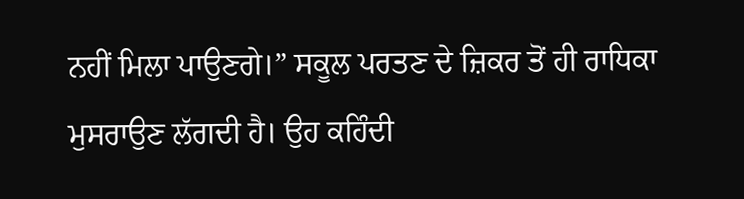ਨਹੀਂ ਮਿਲਾ ਪਾਉਣਗੇ।” ਸਕੂਲ ਪਰਤਣ ਦੇ ਜ਼ਿਕਰ ਤੋਂ ਹੀ ਰਾਧਿਕਾ ਮੁਸਰਾਉਣ ਲੱਗਦੀ ਹੈ। ਉਹ ਕਹਿੰਦੀ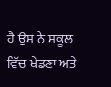ਹੈ ਉਸ ਨੇ ਸਕੂਲ ਵਿੱਚ ਖੇਡਣਾ ਅਤੇ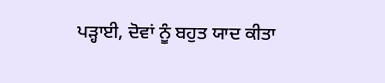ਪੜ੍ਹਾਈ, ਦੋਵਾਂ ਨੂੰ ਬਹੁਤ ਯਾਦ ਕੀਤਾ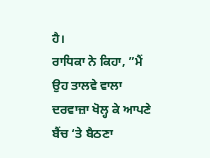ਹੈ।
ਰਾਧਿਕਾ ਨੇ ਕਿਹਾ, ”ਮੈਂ ਉਹ ਤਾਲਵੇ ਵਾਲਾ ਦਰਵਾਜ਼ਾ ਖੋਲ੍ਹ ਕੇ ਆਪਣੇ ਬੈਂਚ ‘ਤੇ ਬੈਠਣਾ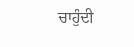ਚਾਹੁੰਦੀ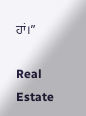ਹਾਂ।”

Real Estate